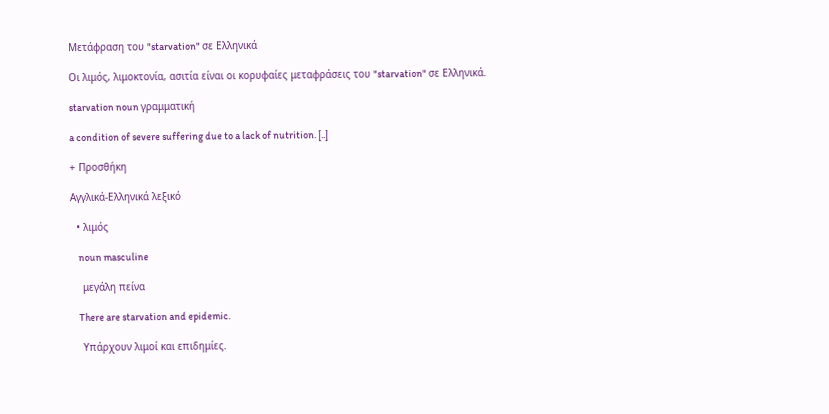Μετάφραση του "starvation" σε Ελληνικά

Οι λιμός, λιμοκτονία, ασιτία είναι οι κορυφαίες μεταφράσεις του "starvation" σε Ελληνικά.

starvation noun γραμματική

a condition of severe suffering due to a lack of nutrition. [..]

+ Προσθήκη

Αγγλικά-Ελληνικά λεξικό

  • λιμός

    noun masculine

    μεγάλη πείνα

    There are starvation and epidemic.

    Υπάρχουν λιμοί και επιδημίες.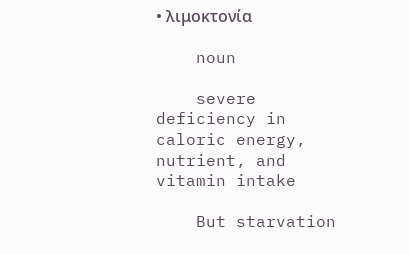• λιμοκτονία

    noun

    severe deficiency in caloric energy, nutrient, and vitamin intake

    But starvation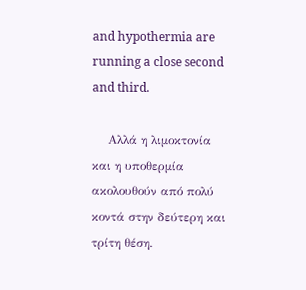and hypothermia are running a close second and third.

    Αλλά η λιμοκτονία και η υποθερμία ακολουθούν από πολύ κοντά στην δεύτερη και τρίτη θέση.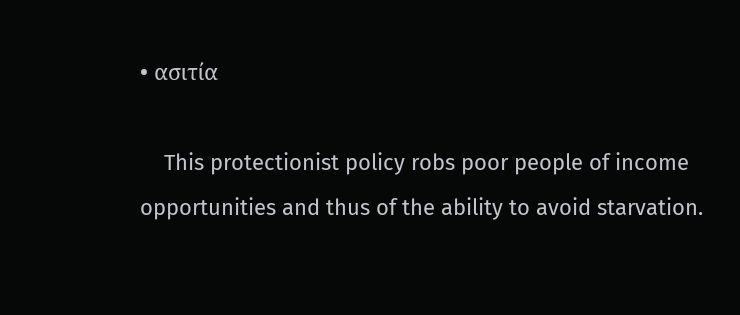• ασιτία

    This protectionist policy robs poor people of income opportunities and thus of the ability to avoid starvation.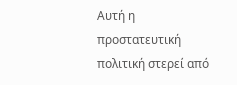Αυτή η προστατευτική πολιτική στερεί από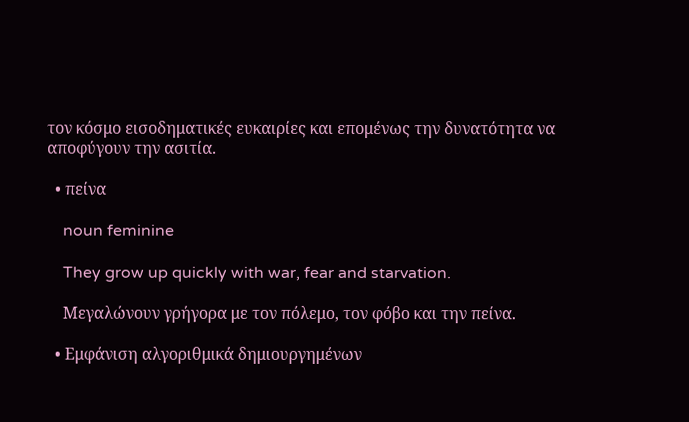τον κόσμο εισοδηματικές ευκαιρίες και επομένως την δυνατότητα να αποφύγουν την ασιτία.

  • πείνα

    noun feminine

    They grow up quickly with war, fear and starvation.

    Μεγαλώνουν γρήγορα με τον πόλεμο, τον φόβο και την πείνα.

  • Εμφάνιση αλγοριθμικά δημιουργημένων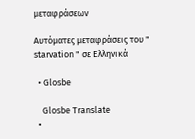μεταφράσεων

Αυτόματες μεταφράσεις του " starvation " σε Ελληνικά

  • Glosbe

    Glosbe Translate
  •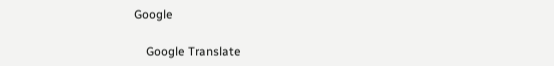Google

    Google Translate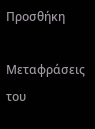Προσθήκη

Μεταφράσεις του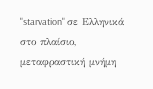"starvation" σε Ελληνικά στο πλαίσιο, μεταφραστική μνήμη